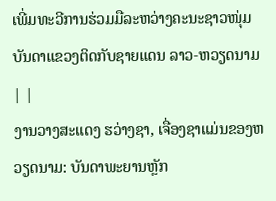ເພີ່ມທະວີການຮ່ວມມືລະຫວ່າງຄະນະຊາວໜຸ່ມບັນດາແຂວງຕິດກັບຊາຍແດນ ລາວ-ຫວຽດນາມ | |
ງານວາງສະແດງ ຮວ່າງຊາ, ເຈື່ອງຊາແມ່ນຂອງຫວຽດນາມ: ບັນດາພະຍານຫຼັກ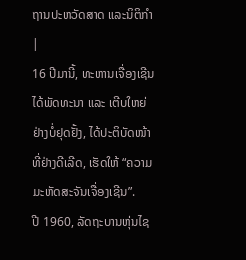ຖານປະຫວັດສາດ ແລະນິຕິກໍາ |
16 ປີມານີ້, ທະຫານເຈື່ອງເຊີນໄດ້ພັດທະນາ ແລະ ເຕີບໃຫຍ່ຢ່າງບໍ່ຢຸດຢັ້ງ, ໄດ້ປະຕິບັດໜ້າທີ່ຢ່າງດີເລີດ, ເຮັດໃຫ້ “ຄວາມມະຫັດສະຈັນເຈື່ອງເຊີນ”.
ປີ 1960, ລັດຖະບານຫຸ່ນໄຊ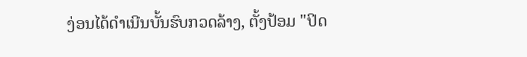ງ່ອນໄດ້ດຳເນີນບັ້ນຮົບກວດລ້າງ, ຕັ້ງປ້ອມ "ປິດ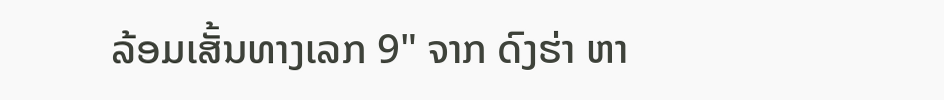ລ້ອມເສັ້ນທາງເລກ 9" ຈາກ ດົງຮ່າ ຫາ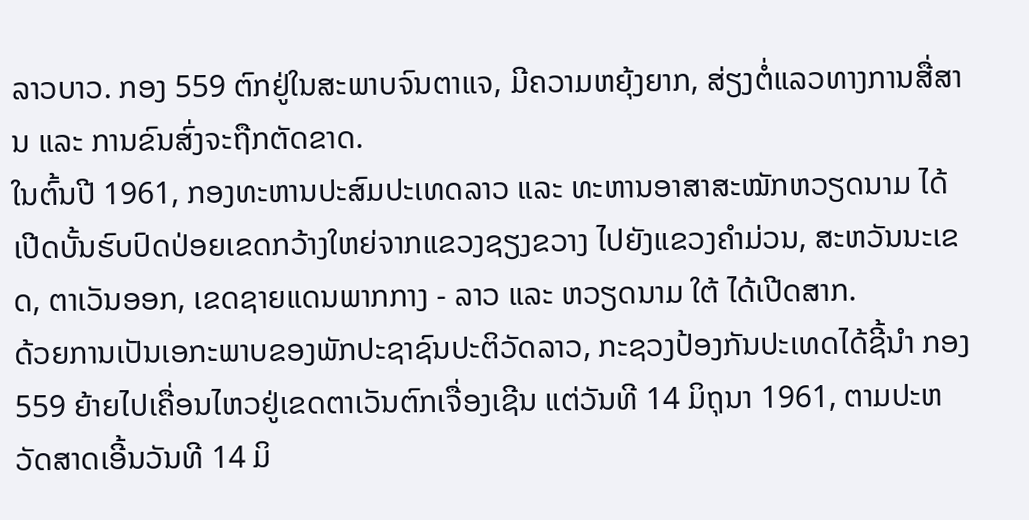ລາວບາວ. ກອງ 559 ຕົກຢູ່ໃນສະພາບຈົນຕາແຈ, ມີຄວາມຫຍຸ້ງຍາກ, ສ່ຽງຕໍ່ແລວທາງການສື່ສານ ແລະ ການຂົນສົ່ງຈະຖືກຕັດຂາດ.
ໃນຕົ້ນປີ 1961, ກອງທະຫານປະສົມປະເທດລາວ ແລະ ທະຫານອາສາສະໝັກຫວຽດນາມ ໄດ້ເປີດບັ້ນຮົບປົດປ່ອຍເຂດກວ້າງໃຫຍ່ຈາກແຂວງຊຽງຂວາງ ໄປຍັງແຂວງຄຳມ່ວນ, ສະຫວັນນະເຂດ, ຕາເວັນອອກ, ເຂດຊາຍແດນພາກກາງ - ລາວ ແລະ ຫວຽດນາມ ໃຕ້ ໄດ້ເປີດສາກ.
ດ້ວຍການເປັນເອກະພາບຂອງພັກປະຊາຊົນປະຕິວັດລາວ, ກະຊວງປ້ອງກັນປະເທດໄດ້ຊີ້ນຳ ກອງ 559 ຍ້າຍໄປເຄື່ອນໄຫວຢູ່ເຂດຕາເວັນຕົກເຈື່ອງເຊີນ ແຕ່ວັນທີ 14 ມິຖຸນາ 1961, ຕາມປະຫວັດສາດເອີ້ນວັນທີ 14 ມິ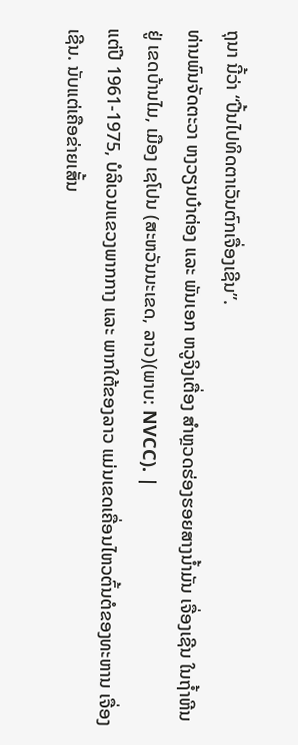ຖຸນາ ນີ້ວ່າ “ປີ້ນໄປທິດຕາເວັນຕົກເຈື່ອງເຊີນ”.
ທ່ານພົນຈັດຕະວາ ຫງວຽນບ໋າຕ່ອງ ແລະ ພັນເອກ ຫວູຈິງເຕື່ອງ ສຳຫຼວດຮ່ອງຮອຍສາງນ້ຳມັນ ເຈື່ອງເຊີນ ໃນຖ້ຳຫີນຢູ່ ເຂດບ້ານໄມ, ເມືອງ ເຊໂປນ (ສະຫວັນນະເຂດ, ລາວ)(ພາບ: NVCC). |
ແຕ່ປີ 1961-1975, ບໍລິເວນແຂວງພາກກາງ ແລະ ພາກໃຕ້ຂອງລາວ ແມ່ນເຂດເຄື່ອນໄຫວຕົ້ນຕໍຂອງທະຫານ ເຈື່ອງເຊີນ. ນັບແຕ່ເຄືອຂ່າຍເສັ້ນ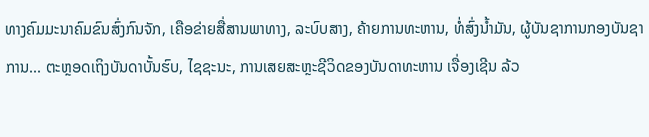ທາງຄົມມະນາຄົມຂົນສົ່ງກົນຈັກ, ເຄືອຂ່າຍສື່ສານພາທາງ, ລະບົບສາງ, ຄ້າຍການທະຫານ, ທໍ່ສົ່ງນ້ຳມັນ, ຜູ້ບັນຊາການກອງບັນຊາການ... ຕະຫຼອດເຖິງບັນດາບັ້ນຮົບ, ໄຊຊະນະ, ການເສຍສະຫຼະຊີວິດຂອງບັນດາທະຫານ ເຈື່ອງເຊີນ ລ້ວ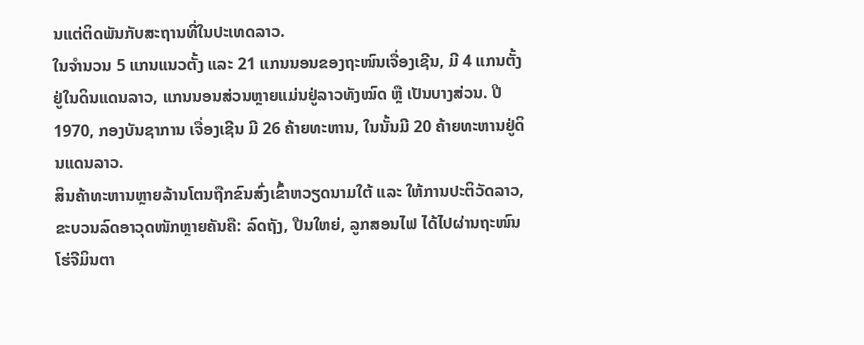ນແຕ່ຕິດພັນກັບສະຖານທີ່ໃນປະເທດລາວ.
ໃນຈຳນວນ 5 ແກນແນວຕັ້ງ ແລະ 21 ແກນນອນຂອງຖະໜົນເຈື່ອງເຊີນ, ມີ 4 ແກນຕັ້ງ ຢູ່ໃນດິນແດນລາວ, ແກນນອນສ່ວນຫຼາຍແມ່ນຢູ່ລາວທັງໝົດ ຫຼື ເປັນບາງສ່ວນ. ປີ 1970, ກອງບັນຊາການ ເຈື່ອງເຊີນ ມີ 26 ຄ້າຍທະຫານ, ໃນນັ້ນມີ 20 ຄ້າຍທະຫານຢູ່ດິນແດນລາວ.
ສິນຄ້າທະຫານຫຼາຍລ້ານໂຕນຖືກຂົນສົ່ງເຂົ້າຫວຽດນາມໃຕ້ ແລະ ໃຫ້ການປະຕິວັດລາວ, ຂະບວນລົດອາວຸດໜັກຫຼາຍຄັນຄື: ລົດຖັງ, ປືນໃຫຍ່, ລູກສອນໄຟ ໄດ້ໄປຜ່ານຖະໜົນໂຮ່ຈີມິນຕາ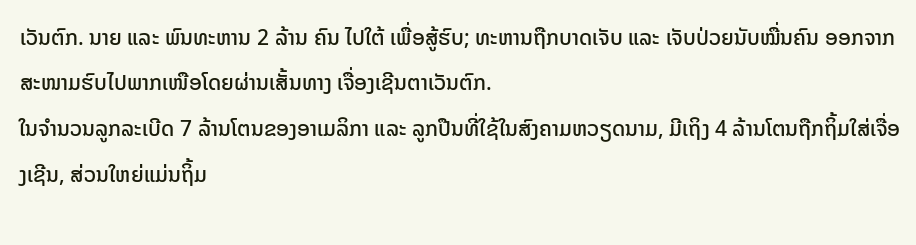ເວັນຕົກ. ນາຍ ແລະ ພົນທະຫານ 2 ລ້ານ ຄົນ ໄປໃຕ້ ເພື່ອສູ້ຮົບ; ທະຫານຖືກບາດເຈັບ ແລະ ເຈັບປ່ວຍນັບໝື່ນຄົນ ອອກຈາກສະໜາມຮົບໄປພາກເໜືອໂດຍຜ່ານເສັ້ນທາງ ເຈື່ອງເຊີນຕາເວັນຕົກ.
ໃນຈຳນວນລູກລະເບີດ 7 ລ້ານໂຕນຂອງອາເມລິກາ ແລະ ລູກປືນທີ່ໃຊ້ໃນສົງຄາມຫວຽດນາມ, ມີເຖິງ 4 ລ້ານໂຕນຖືກຖິ້ມໃສ່ເຈື່ອງເຊີນ, ສ່ວນໃຫຍ່ແມ່ນຖິ້ມ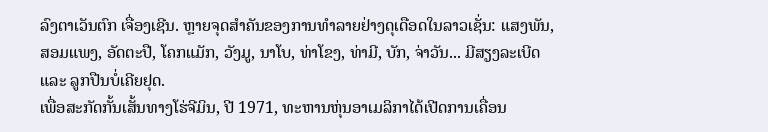ລົງຕາເວັນຕົກ ເຈື່ອງເຊີນ. ຫຼາຍຈຸດສຳຄັນຂອງການທຳລາຍຢ່າງດຸເດືອດໃນລາວເຊັ່ນ: ແສງພັນ, ສອມແພງ, ອັດຕະປື, ໂຄກແມັກ, ວັງມູ, ນາໂບ, ທ່າໂຂງ, ທ່າມີ, ບັກ, ຈ່າວັນ... ມີສຽງລະເບີດ ແລະ ລູກປືນບໍ່ເຄີຍຢຸດ.
ເພື່ອສະກັດກັ້ນເສັ້ນທາງໂຮ່ຈີມິນ, ປີ 1971, ທະຫານຫຸ່ນອາເມລິກາໄດ້ເປີດການເຄື່ອນ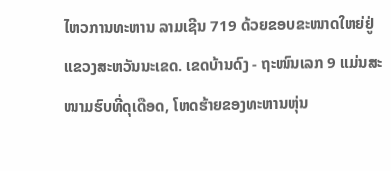ໄຫວການທະຫານ ລາມເຊີນ 719 ດ້ວຍຂອບຂະໜາດໃຫຍ່ຢູ່ແຂວງສະຫວັນນະເຂດ. ເຂດບ້ານດົງ - ຖະໜົນເລກ 9 ແມ່ນສະໜາມຮົບທີ່ດຸເດືອດ, ໂຫດຮ້າຍຂອງທະຫານຫຸ່ນ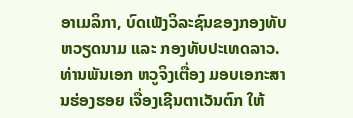ອາເມລິກາ, ບົດເພັງວິລະຊົນຂອງກອງທັບຫວຽດນາມ ແລະ ກອງທັບປະເທດລາວ.
ທ່ານພັນເອກ ຫວູຈິງເຕື່ອງ ມອບເອກະສານຮ່ອງຮອຍ ເຈື່ອງເຊີນຕາເວັນຕົກ ໃຫ້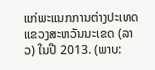ແກ່ພະແນກການຕ່າງປະເທດ ແຂວງສະຫວັນນະເຂດ (ລາວ) ໃນປີ 2013. (ພາບ: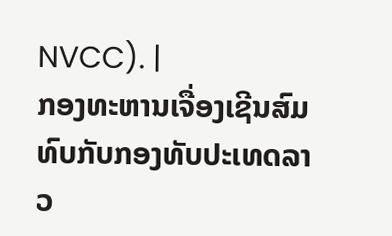NVCC). |
ກອງທະຫານເຈື່ອງເຊີນສົມທົບກັບກອງທັບປະເທດລາວ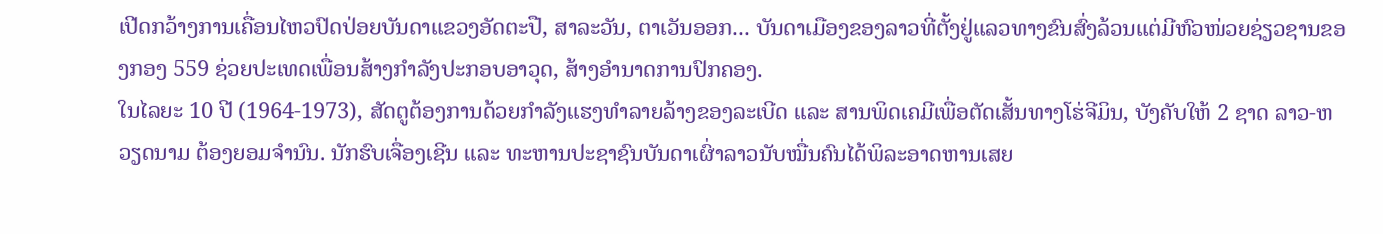ເປີດກວ້າງການເຄື່ອນໄຫວປົດປ່ອຍບັນດາແຂວງອັດຕະປື, ສາລະວັນ, ຕາເວັນອອກ... ບັນດາເມືອງຂອງລາວທີ່ຕັ້ງຢູ່ແລວທາງຂົນສົ່ງລ້ວນແຕ່ມີຫົວໜ່ວຍຊ່ຽວຊານຂອງກອງ 559 ຊ່ວຍປະເທດເພື່ອນສ້າງກຳລັງປະກອບອາວຸດ, ສ້າງອຳນາດການປົກຄອງ.
ໃນໄລຍະ 10 ປີ (1964-1973), ສັດຕູຕ້ອງການດ້ວຍກຳລັງແຮງທຳລາຍລ້າງຂອງລະເບີດ ແລະ ສານພິດເຄມີເພື່ອຕັດເສັ້ນທາງໂຮ່ຈີມິນ, ບັງຄັບໃຫ້ 2 ຊາດ ລາວ-ຫວຽດນາມ ຕ້ອງຍອມຈຳນົນ. ນັກຮົບເຈື່ອງເຊີນ ແລະ ທະຫານປະຊາຊົນບັນດາເຜົ່າລາວນັບໝື່ນຄົນໄດ້ພິລະອາດຫານເສຍ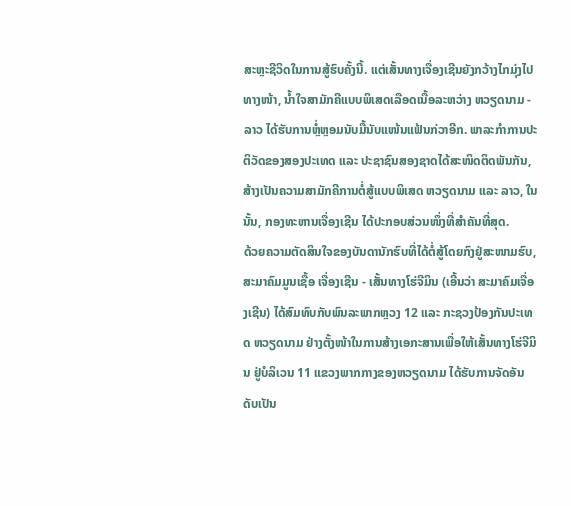ສະຫຼະຊີວິດໃນການສູ້ຮົບຄັ້ງນີ້. ແຕ່ເສັ້ນທາງເຈື່ອງເຊີນຍັງກວ້າງໄກມຸ່ງໄປທາງໜ້າ, ນ້ຳໃຈສາມັກຄີແບບພິເສດເລືອດເນື້ອລະຫວ່າງ ຫວຽດນາມ - ລາວ ໄດ້ຮັບການຫຼໍ່ຫຼອມນັບມື້ນັບແໜ້ນແຟ້ນກ່ວາອີກ. ພາລະກຳການປະຕິວັດຂອງສອງປະເທດ ແລະ ປະຊາຊົນສອງຊາດໄດ້ສະໜິດຕິດພັນກັນ, ສ້າງເປັນຄວາມສາມັກຄີການຕໍ່ສູ້ແບບພິເສດ ຫວຽດນາມ ແລະ ລາວ, ໃນນັ້ນ, ກອງທະຫານເຈື່ອງເຊີນ ໄດ້ປະກອບສ່ວນໜຶ່ງທີ່ສຳຄັນທີ່ສຸດ.
ດ້ວຍຄວາມຕັດສິນໃຈຂອງບັນດານັກຮົບທີ່ໄດ້ຕໍ່ສູ້ໂດຍກົງຢູ່ສະໜາມຮົບ, ສະມາຄົມມູນເຊື້ອ ເຈື່ອງເຊີນ - ເສັ້ນທາງໂຮ່ຈີມິນ (ເອີ້ນວ່າ ສະມາຄົມເຈື່ອງເຊີນ) ໄດ້ສົມທົບກັບພົນລະພາກຫຼວງ 12 ແລະ ກະຊວງປ້ອງກັນປະເທດ ຫວຽດນາມ ຢ່າງຕັ້ງໜ້າໃນການສ້າງເອກະສານເພື່ອໃຫ້ເສັ້ນທາງໂຮ່ຈີມິນ ຢູ່ບໍລິເວນ 11 ແຂວງພາກກາງຂອງຫວຽດນາມ ໄດ້ຮັບການຈັດອັນດັບເປັນ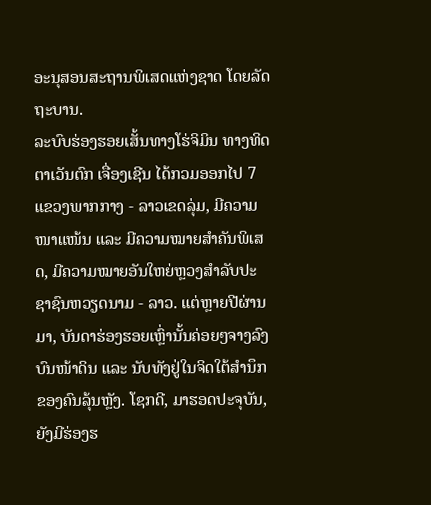ອະນຸສອນສະຖານພິເສດແຫ່ງຊາດ ໂດຍລັດຖະບານ.
ລະບົບຮ່ອງຮອຍເສັ້ນທາງໂຮ່ຈິມິນ ທາງທິດຕາເວັນຕົກ ເຈື່ອງເຊີນ ໄດ້ກວມອອກໄປ 7 ແຂວງພາກກາງ - ລາວເຂດລຸ່ມ, ມີຄວາມໜາແໜ້ນ ແລະ ມີຄວາມໝາຍສຳຄັນພິເສດ, ມີຄວາມໝາຍອັນໃຫຍ່ຫຼວງສຳລັບປະຊາຊົນຫວຽດນາມ - ລາວ. ແຕ່ຫຼາຍປີຜ່ານມາ, ບັນດາຮ່ອງຮອຍເຫຼົ່ານັ້ນຄ່ອຍໆຈາງລົງບົນໜ້າດິນ ແລະ ນັບທັງຢູ່ໃນຈິດໃຕ້ສຳນຶກຂອງຄົນລຸ້ນຫຼັງ. ໂຊກດີ, ມາຮອດປະຈຸບັນ, ຍັງມີຮ່ອງຮ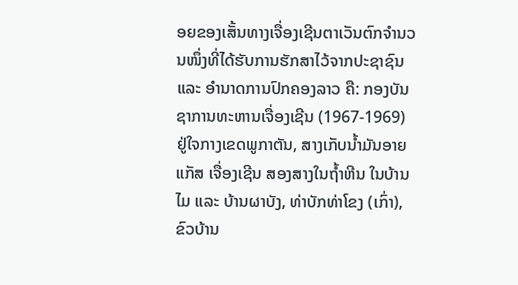ອຍຂອງເສັ້ນທາງເຈື່ອງເຊີນຕາເວັນຕົກຈຳນວນໜຶ່ງທີ່ໄດ້ຮັບການຮັກສາໄວ້ຈາກປະຊາຊົນ ແລະ ອຳນາດການປົກຄອງລາວ ຄື: ກອງບັນຊາການທະຫານເຈື່ອງເຊີນ (1967-1969) ຢູ່ໃຈກາງເຂດພູກາຕັນ, ສາງເກັບນ້ຳມັນອາຍແກັສ ເຈື່ອງເຊີນ ສອງສາງໃນຖ້ຳຫີນ ໃນບ້ານໄມ ແລະ ບ້ານຜາບັງ, ທ່າບັກທ່າໂຂງ (ເກົ່າ), ຂົວບ້ານ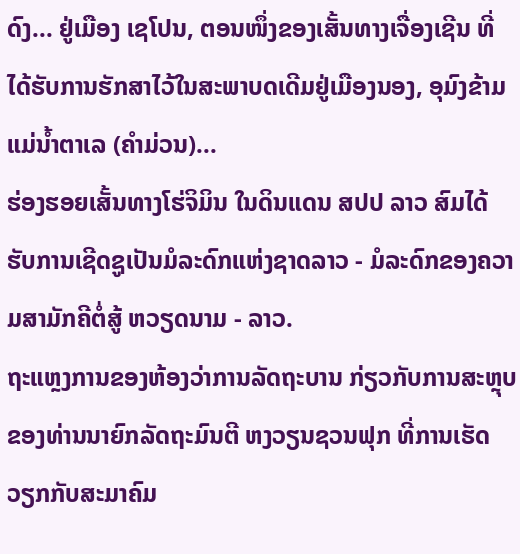ດົງ... ຢູ່ເມືອງ ເຊໂປນ, ຕອນໜຶ່ງຂອງເສັ້ນທາງເຈື່ອງເຊີນ ທີ່ໄດ້ຮັບການຮັກສາໄວ້ໃນສະພາບດເດີມຢູ່ເມືອງນອງ, ອຸມົງຂ້າມແມ່ນ້ຳຕາເລ (ຄຳມ່ວນ)...
ຮ່ອງຮອຍເສັ້ນທາງໂຮ່ຈິມິນ ໃນດິນແດນ ສປປ ລາວ ສົມໄດ້ຮັບການເຊີດຊູເປັນມໍລະດົກແຫ່ງຊາດລາວ - ມໍລະດົກຂອງຄວາມສາມັກຄີຕໍ່ສູ້ ຫວຽດນາມ - ລາວ.
ຖະແຫຼງການຂອງຫ້ອງວ່າການລັດຖະບານ ກ່ຽວກັບການສະຫຼຸບຂອງທ່ານນາຍົກລັດຖະມົນຕີ ຫງວຽນຊວນຟຸກ ທີ່ການເຮັດວຽກກັບສະມາຄົມ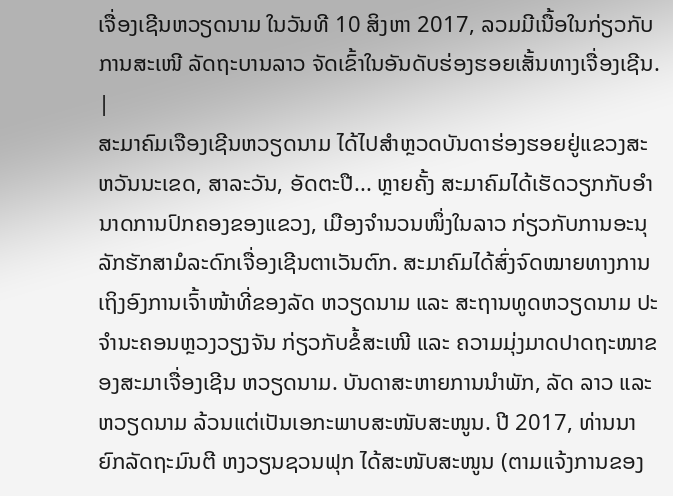ເຈື່ອງເຊີນຫວຽດນາມ ໃນວັນທີ 10 ສິງຫາ 2017, ລວມມີເນື້ອໃນກ່ຽວກັບການສະເໜີ ລັດຖະບານລາວ ຈັດເຂົ້າໃນອັນດັບຮ່ອງຮອຍເສັ້ນທາງເຈື່ອງເຊີນ. |
ສະມາຄົມເຈືອງເຊີນຫວຽດນາມ ໄດ້ໄປສຳຫຼວດບັນດາຮ່ອງຮອຍຢູ່ແຂວງສະຫວັນນະເຂດ, ສາລະວັນ, ອັດຕະປື... ຫຼາຍຄັ້ງ ສະມາຄົມໄດ້ເຮັດວຽກກັບອຳນາດການປົກຄອງຂອງແຂວງ, ເມືອງຈຳນວນໜຶ່ງໃນລາວ ກ່ຽວກັບການອະນຸລັກຮັກສາມໍລະດົກເຈື່ອງເຊີນຕາເວັນຕົກ. ສະມາຄົມໄດ້ສົ່ງຈົດໝາຍທາງການເຖິງອົງການເຈົ້າໜ້າທີ່ຂອງລັດ ຫວຽດນາມ ແລະ ສະຖານທູດຫວຽດນາມ ປະຈຳນະຄອນຫຼວງວຽງຈັນ ກ່ຽວກັບຂໍ້ສະເໜີ ແລະ ຄວາມມຸ່ງມາດປາດຖະໜາຂອງສະມາເຈື່ອງເຊີນ ຫວຽດນາມ. ບັນດາສະຫາຍການນຳພັກ, ລັດ ລາວ ແລະ ຫວຽດນາມ ລ້ວນແຕ່ເປັນເອກະພາບສະໜັບສະໜູນ. ປີ 2017, ທ່ານນາຍົກລັດຖະມົນຕີ ຫງວຽນຊວນຟຸກ ໄດ້ສະໜັບສະໜູນ (ຕາມແຈ້ງການຂອງ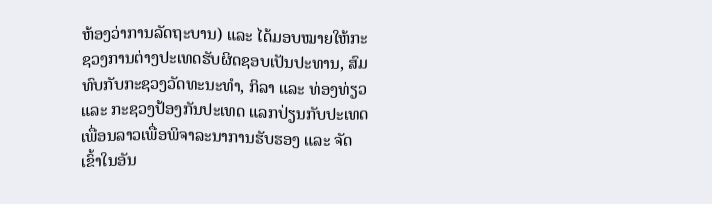ຫ້ອງວ່າການລັດຖະບານ) ແລະ ໄດ້ມອບໝາຍໃຫ້ກະຊວງການຕ່າງປະເທດຮັບຜິດຊອບເປັນປະທານ, ສົມທົບກັບກະຊວງວັດທະນະທຳ, ກິລາ ແລະ ທ່ອງທ່ຽວ ແລະ ກະຊວງປ້ອງກັນປະເທດ ແລກປ່ຽນກັບປະເທດເພື່ອນລາວເພື່ອພິຈາລະນາການຮັບຮອງ ແລະ ຈັດເຂົ້າໃນອັນ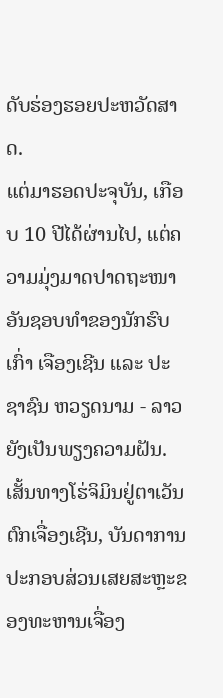ດັບຮ່ອງຮອຍປະຫວັດສາດ.
ແຕ່ມາຮອດປະຈຸບັນ, ເກືອບ 10 ປີໄດ້ຜ່ານໄປ, ແຕ່ຄວາມມຸ່ງມາດປາດຖະໜາອັນຊອບທຳຂອງນັກຮົບເກົ່າ ເຈືອງເຊີນ ແລະ ປະຊາຊົນ ຫວຽດນາມ - ລາວ ຍັງເປັນພຽງຄວາມຝັນ.
ເສັ້ນທາງໂຮ່ຈິມິນຢູ່ຕາເວັນຕົກເຈື່ອງເຊີນ, ບັນດາການປະກອບສ່ວນເສຍສະຫຼະຂອງທະຫານເຈື່ອງ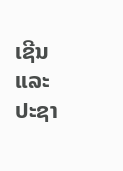ເຊີນ ແລະ ປະຊາ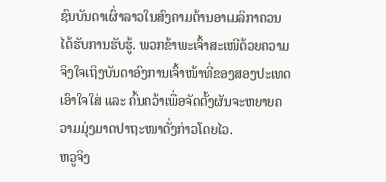ຊົນບັນດາເຜົ່າລາວໃນສົງຄາມຕ້ານອາເມລິກາຄວນໄດ້ຮັບການຮັບຮູ້. ພວກຂ້າພະເຈົ້າສະເໜີດ້ວຍຄວາມຈິງໃຈເຖິງບັນດາອົງການເຈົ້າໜ້າທີ່ຂອງສອງປະເທດເອົາໃຈໃສ່ ແລະ ຄົ້ນຄວ້າເພື່ອຈັດຕັ້ງຜັນຈະຫຍາຍຄວາມມຸ່ງມາດປາຖະໜາດັ່ງກ່າວໂດຍໄວ.
ຫວູຈິງ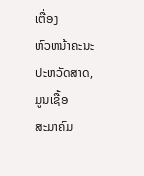ເຕື່ອງ
ຫົວຫນ້າຄະນະປະຫວັດສາດ, ມູນເຊື້ອ
ສະມາຄົມ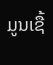ມູນເຊື້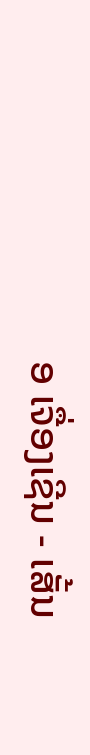ອ ເຈື່ອງເຊີນ - ເສັ້ນ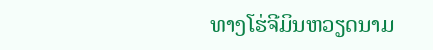ທາງໂຮ່ຈີມິນຫວຽດນາມ